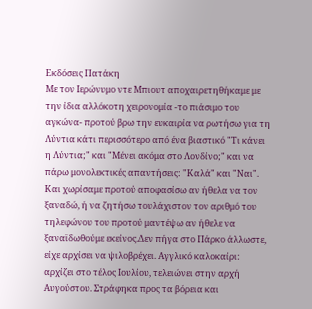Εκδόσεις Πατάκη
Με τον Ιερώνυμο ντε Μπιουτ αποχαιρετηθήκαμε με την ίδια αλλόκοτη χειρονομία -το πιάσιμο του αγκώνα- προτού βρω την ευκαιρία να ρωτήσω για τη Λύντια κάτι περισσότερο από ένα βιαστικό "Τι κάνει η Λύντια;" και "Μένει ακόμα στο Λονδίνο;" και να πάρω μονολεκτικές απαντήσεις: "Καλά" και "Ναι". Και χωρίσαμε προτού αποφασίσω αν ήθελα να τον ξαναδώ, ή να ζητήσω τουλάχιστον τον αριθμό του τηλεφώνου του προτού μαντέψω αν ήθελε να ξαναϊδωθούμε εκείνος.Δεν πήγα στο Πάρκο άλλωστε, είχε αρχίσει να ψιλοβρέχει. Αγγλικό καλοκαίρι: αρχίζει στο τέλος Ιουλίου, τελειώνει στην αρχή Αυγούστου. Στράφηκα προς τα βόρεια και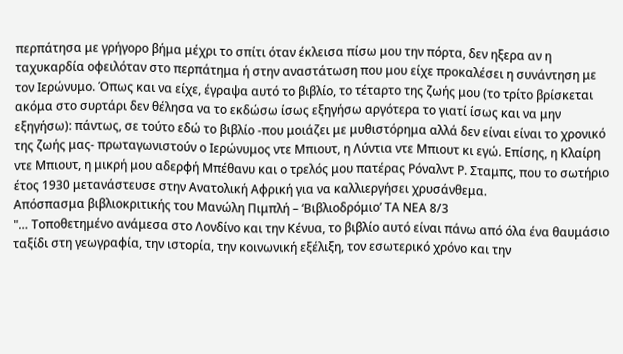περπάτησα με γρήγορο βήμα μέχρι το σπίτι όταν έκλεισα πίσω μου την πόρτα, δεν ηξερα αν η ταχυκαρδία οφειλόταν στο περπάτημα ή στην αναστάτωση που μου είχε προκαλέσει η συνάντηση με τον Ιερώνυμο. Όπως και να είχε, έγραψα αυτό το βιβλίο, το τέταρτο της ζωής μου (το τρίτο βρίσκεται ακόμα στο συρτάρι δεν θέλησα να το εκδώσω ίσως εξηγήσω αργότερα το γιατί ίσως και να μην εξηγήσω): πάντως, σε τούτο εδώ το βιβλίο -που μοιάζει με μυθιστόρημα αλλά δεν είναι είναι το χρονικό της ζωής μας- πρωταγωνιστούν ο Ιερώνυμος ντε Μπιουτ, η Λύντια ντε Μπιουτ κι εγώ. Επίσης, η Κλαίρη ντε Μπιουτ, η μικρή μου αδερφή Μπέθανυ και ο τρελός μου πατέρας Ρόναλντ Ρ. Σταμπς, που το σωτήριο έτος 1930 μετανάστευσε στην Ανατολική Αφρική για να καλλιεργήσει χρυσάνθεμα.
Απόσπασμα βιβλιοκριτικής του Μανώλη Πιμπλή – ‘Βιβλιοδρόμιο’ ΤΑ ΝΕΑ 8/3
"… Τοποθετημένο ανάμεσα στο Λονδίνο και την Κένυα, το βιβλίο αυτό είναι πάνω από όλα ένα θαυμάσιο ταξίδι στη γεωγραφία, την ιστορία, την κοινωνική εξέλιξη, τον εσωτερικό χρόνο και την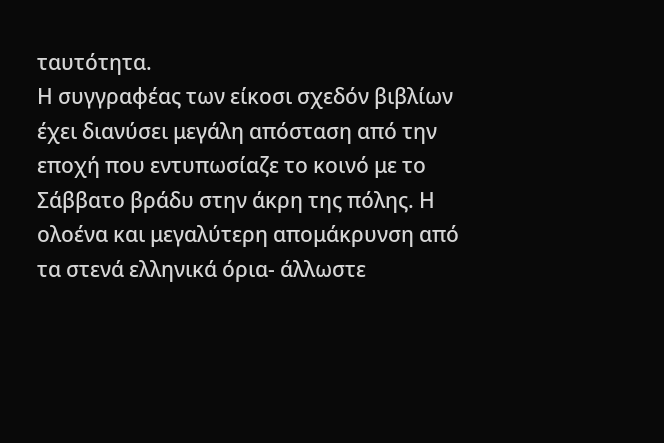ταυτότητα.
Η συγγραφέας των είκοσι σχεδόν βιβλίων έχει διανύσει μεγάλη απόσταση από την εποχή που εντυπωσίαζε το κοινό με το Σάββατο βράδυ στην άκρη της πόλης. Η ολοένα και μεγαλύτερη απομάκρυνση από τα στενά ελληνικά όρια- άλλωστε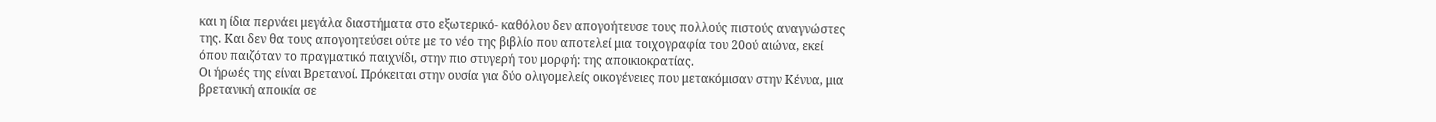και η ίδια περνάει μεγάλα διαστήματα στο εξωτερικό- καθόλου δεν απογοήτευσε τους πολλούς πιστούς αναγνώστες της. Και δεν θα τους απογοητεύσει ούτε με το νέο της βιβλίο που αποτελεί μια τοιχογραφία του 20ού αιώνα, εκεί όπου παιζόταν το πραγματικό παιχνίδι, στην πιο στυγερή του μορφή: της αποικιοκρατίας.
Οι ήρωές της είναι Βρετανοί. Πρόκειται στην ουσία για δύο ολιγομελείς οικογένειες που μετακόμισαν στην Κένυα, μια βρετανική αποικία σε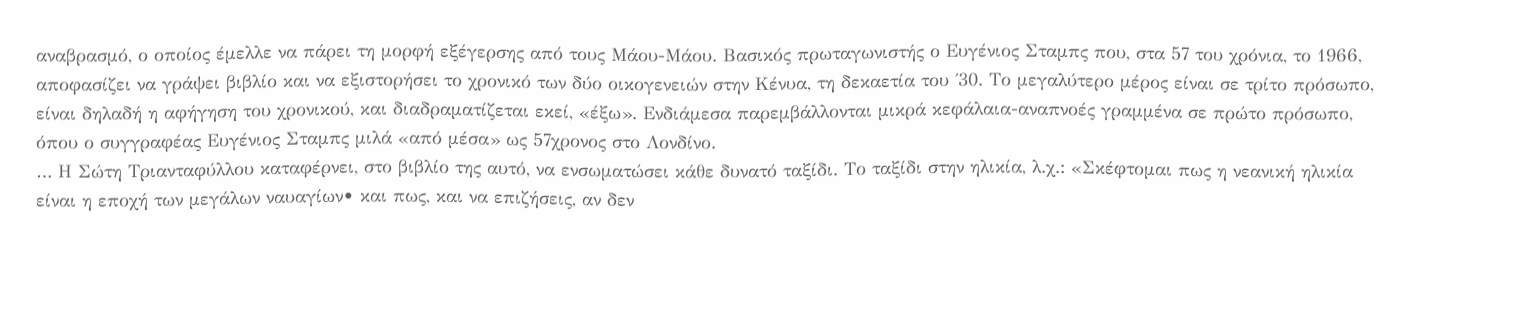αναβρασμό, ο οποίος έμελλε να πάρει τη μορφή εξέγερσης από τους Μάου-Μάου. Βασικός πρωταγωνιστής ο Ευγένιος Σταμπς που, στα 57 του χρόνια, το 1966, αποφασίζει να γράψει βιβλίο και να εξιστορήσει το χρονικό των δύο οικογενειών στην Κένυα, τη δεκαετία του ΄30. Το μεγαλύτερο μέρος είναι σε τρίτο πρόσωπο, είναι δηλαδή η αφήγηση του χρονικού, και διαδραματίζεται εκεί, «έξω». Ενδιάμεσα παρεμβάλλονται μικρά κεφάλαια-αναπνοές γραμμένα σε πρώτο πρόσωπο, όπου ο συγγραφέας Ευγένιος Σταμπς μιλά «από μέσα» ως 57χρονος στο Λονδίνο.
… Η Σώτη Τριανταφύλλου καταφέρνει, στο βιβλίο της αυτό, να ενσωματώσει κάθε δυνατό ταξίδι. Το ταξίδι στην ηλικία, λ.χ.: «Σκέφτομαι πως η νεανική ηλικία είναι η εποχή των μεγάλων ναυαγίων• και πως, και να επιζήσεις, αν δεν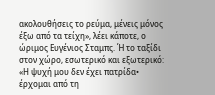ακολουθήσεις το ρεύμα, μένεις μόνος έξω από τα τείχη», λέει κάποτε, ο ώριμος Ευγένιος Σταμπς. Ή το ταξίδι στον χώρο, εσωτερικό και εξωτερικό: «Η ψυχή μου δεν έχει πατρίδα• έρχομαι από τη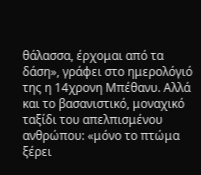θάλασσα, έρχομαι από τα δάση», γράφει στο ημερολόγιό της η 14χρονη Μπέθανυ. Αλλά και το βασανιστικό, μοναχικό ταξίδι του απελπισμένου ανθρώπου: «μόνο το πτώμα ξέρει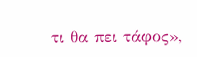τι θα πει τάφος»,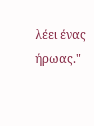λέει ένας ήρωας."